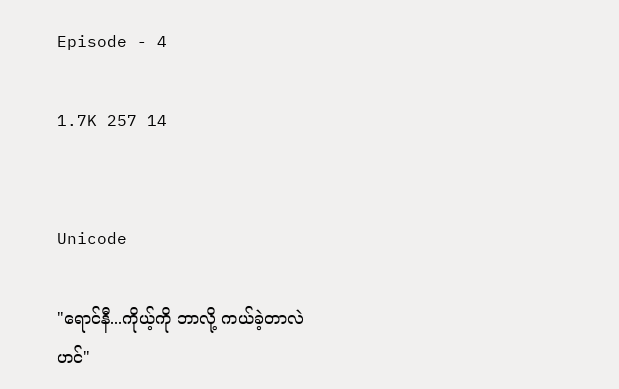Episode - 4

1.7K 257 14


Unicode

"ရောင်နီ...ကိုယ့်ကို ဘာလို့ ကယ်ခဲ့တာလဲဟင်"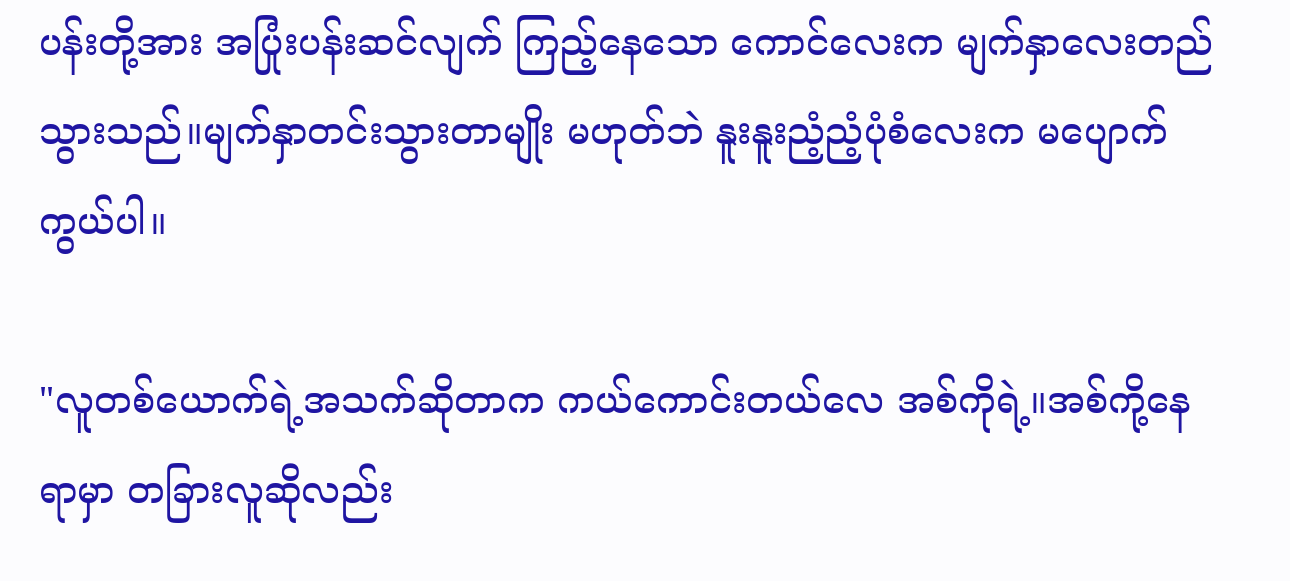ပန်းတို့အား အပြုံးပန်းဆင်လျက် ကြည့်နေသော ကောင်လေးက မျက်နှာလေးတည်သွားသည်။မျက်နှာတင်းသွားတာမျိုး မဟုတ်ဘဲ နူးနူးညံ့ညံ့ပုံစံလေးက မပျောက်ကွယ်ပါ။

"လူတစ်ယောက်ရဲ့အသက်ဆိုတာက ကယ်ကောင်းတယ်လေ အစ်ကိုရဲ့။အစ်ကို့နေရာမှာ တခြားလူဆိုလည်း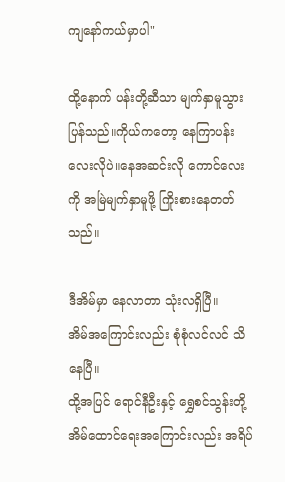ကျနော်ကယ်မှာပါ"

ထို့နောက် ပန်းတို့ဆီသာ မျက်နှာမူသွားပြန်သည်။ကိုယ်ကတော့ နေကြာပန်းလေးလိုပဲ။နေအဆင်းလို ကောင်လေးကို အမြဲမျက်နှာမူဖို့ ကြိုးစားနေတတ်သည်။

ဒီအိမ်မှာ နေလာတာ သုံးလရှိပြီ။
အိမ်အကြောင်းလည်း စုံစုံလင်လင် သိနေပြီ။
ထို့အပြင် ရောင်နီဦးနှင့် ရွှေစင်သွန်းတို့ အိမ်ထောင်ရေးအကြောင်းလည်း အရိပ်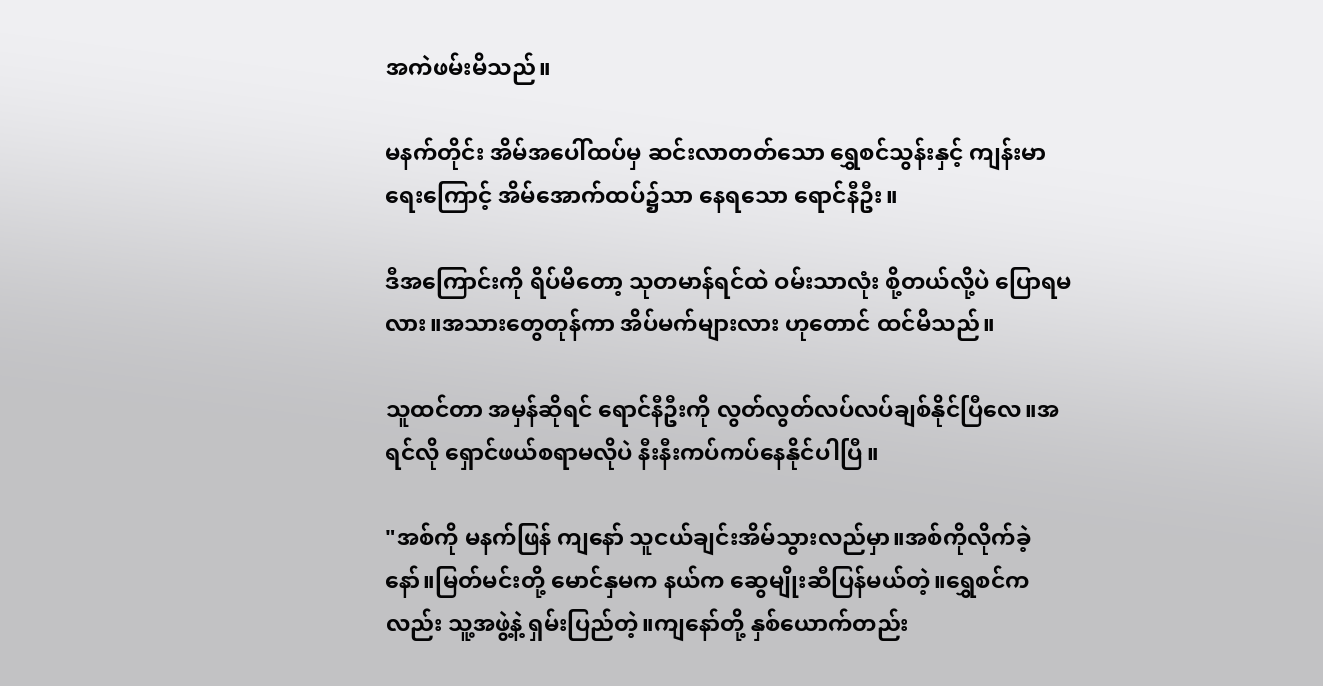အကဲဖမ်းမိသည်။

မနက်တိုင်း အိမ်အပေါ်ထပ်မှ ဆင်းလာတတ်သော ရွှေစင်သွန်းနှင့် ကျန်းမာရေးကြောင့် အိမ်အောက်ထပ်၌သာ နေရသော ရောင်နီဦး။

ဒီအကြောင်းကို ရိပ်မိတော့ သုတမာန်ရင်ထဲ ဝမ်းသာလုံး စို့တယ်လို့ပဲ ပြောရမလား။အသားတွေတုန်ကာ အိပ်မက်များလား ဟုတောင် ထင်မိသည်။

သူထင်တာ အမှန်ဆိုရင် ရောင်နီဦးကို လွတ်လွတ်လပ်လပ်ချစ်နိုင်ပြီလေ။အရင်လို ရှောင်ဖယ်စရာမလိုပဲ နီးနီးကပ်ကပ်နေနိုင်ပါပြီ။

"အစ်ကို မနက်ဖြန် ကျနော် သူငယ်ချင်းအိမ်သွားလည်မှာ။အစ်ကိုလိုက်ခဲ့နော်။မြတ်မင်းတို့ မောင်နှမက နယ်က ဆွေမျိုးဆီပြန်မယ်တဲ့။ရွှေစင်ကလည်း သူ့အဖွဲ့နဲ့ ရှမ်းပြည်တဲ့။ကျနော်တို့ နှစ်ယောက်တည်း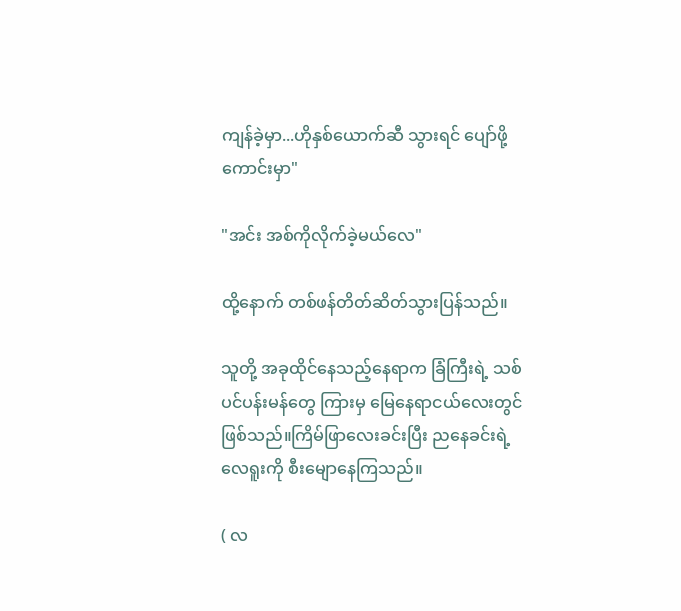ကျန်ခဲ့မှာ...ဟိုနှစ်ယောက်ဆီ သွားရင် ပျော်ဖို့ကောင်းမှာ"

"အင်း အစ်ကိုလိုက်ခဲ့မယ်လေ"

ထို့နောက် တစ်ဖန်တိတ်ဆိတ်သွားပြန်သည်။

သူတို့ အခုထိုင်နေသည့်နေရာက ခြံကြီးရဲ့ သစ်ပင်ပန်းမန်တွေ ကြားမှ မြေနေရာငယ်လေး‌တွင် ဖြစ်သည်။ကြိမ်ဖြာလေးခင်းပြီး ညနေခင်းရဲ့ လေရူးကို စီးမျောနေကြသည်။

( လ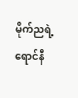မိုက်ညရဲ့ ရောင်နီ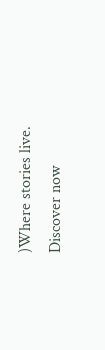)Where stories live. Discover now